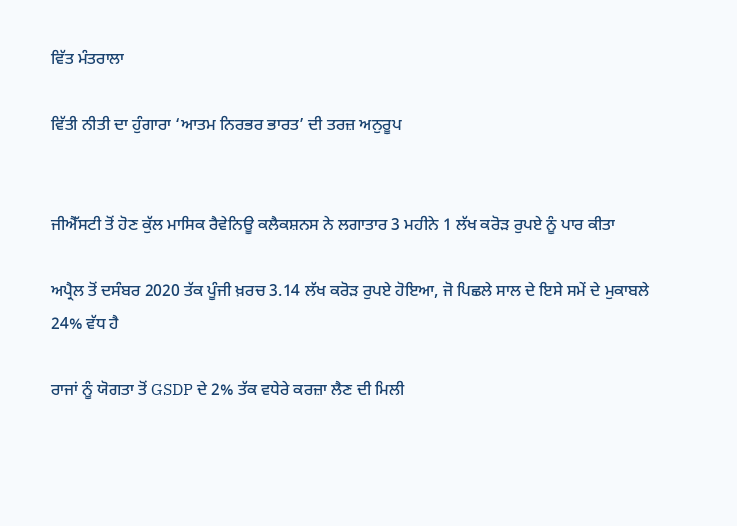ਵਿੱਤ ਮੰਤਰਾਲਾ

ਵਿੱਤੀ ਨੀਤੀ ਦਾ ਹੁੰਗਾਰਾ ‘ਆਤਮ ਨਿਰਭਰ ਭਾਰਤ’ ਦੀ ਤਰਜ਼ ਅਨੁਰੂਪ


ਜੀਐੱਸਟੀ ਤੋਂ ਹੋਣ ਕੁੱਲ ਮਾਸਿਕ ਰੈਵੇਨਿਊ ਕਲੈਕਸ਼ਨਸ ਨੇ ਲਗਾਤਾਰ 3 ਮਹੀਨੇ 1 ਲੱਖ ਕਰੋੜ ਰੁਪਏ ਨੂੰ ਪਾਰ ਕੀਤਾ

ਅਪ੍ਰੈਲ ਤੋਂ ਦਸੰਬਰ 2020 ਤੱਕ ਪੂੰਜੀ ਖ਼ਰਚ 3.14 ਲੱਖ ਕਰੋੜ ਰੁਪਏ ਹੋਇਆ, ਜੋ ਪਿਛਲੇ ਸਾਲ ਦੇ ਇਸੇ ਸਮੇਂ ਦੇ ਮੁਕਾਬਲੇ 24% ਵੱਧ ਹੈ

ਰਾਜਾਂ ਨੂੰ ਯੋਗਤਾ ਤੋਂ GSDP ਦੇ 2% ਤੱਕ ਵਧੇਰੇ ਕਰਜ਼ਾ ਲੈਣ ਦੀ ਮਿਲੀ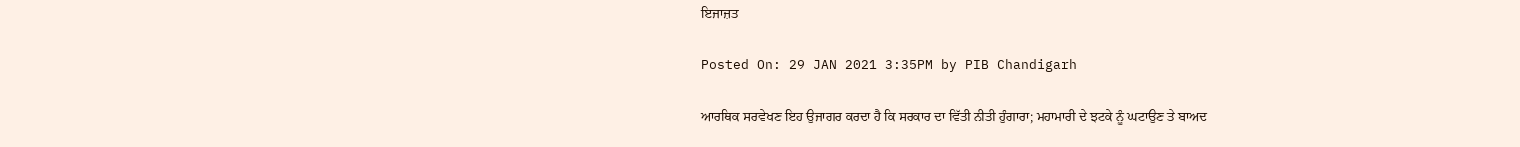ਇਜਾਜ਼ਤ

Posted On: 29 JAN 2021 3:35PM by PIB Chandigarh

ਆਰਥਿਕ ਸਰਵੇਖਣ ਇਹ ਉਜਾਗਰ ਕਰਦਾ ਹੈ ਕਿ ਸਰਕਾਰ ਦਾ ਵਿੱਤੀ ਨੀਤੀ ਹੁੰਗਾਰਾ; ਮਹਾਮਾਰੀ ਦੇ ਝਟਕੇ ਨੂੰ ਘਟਾਉਣ ਤੇ ਬਾਅਦ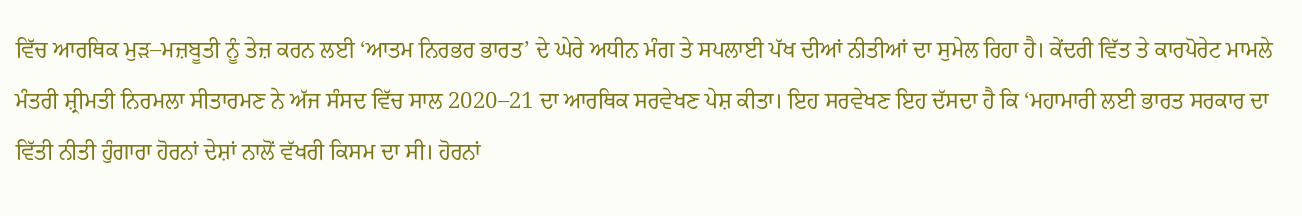ਵਿੱਚ ਆਰਥਿਕ ਮੁੜ–ਮਜ਼ਬੂਤੀ ਨੂੰ ਤੇਜ਼ ਕਰਨ ਲਈ ‘ਆਤਮ ਨਿਰਭਰ ਭਾਰਤ’ ਦੇ ਘੇਰੇ ਅਧੀਨ ਮੰਗ ਤੇ ਸਪਲਾਈ ਪੱਖ ਦੀਆਂ ਨੀਤੀਆਂ ਦਾ ਸੁਮੇਲ ਰਿਹਾ ਹੈ। ਕੇਂਦਰੀ ਵਿੱਤ ਤੇ ਕਾਰਪੋਰੇਟ ਮਾਮਲੇ ਮੰਤਰੀ ਸ਼੍ਰੀਮਤੀ ਨਿਰਮਲਾ ਸੀਤਾਰਮਣ ਨੇ ਅੱਜ ਸੰਸਦ ਵਿੱਚ ਸਾਲ 2020–21 ਦਾ ਆਰਥਿਕ ਸਰਵੇਖਣ ਪੇਸ਼ ਕੀਤਾ। ਇਹ ਸਰਵੇਖਣ ਇਹ ਦੱਸਦਾ ਹੈ ਕਿ ‘ਮਹਾਮਾਰੀ ਲਈ ਭਾਰਤ ਸਰਕਾਰ ਦਾ ਵਿੱਤੀ ਨੀਤੀ ਹੁੰਗਾਰਾ ਹੋਰਨਾਂ ਦੇਸ਼ਾਂ ਨਾਲੋਂ ਵੱਖਰੀ ਕਿਸਮ ਦਾ ਸੀ। ਹੋਰਨਾਂ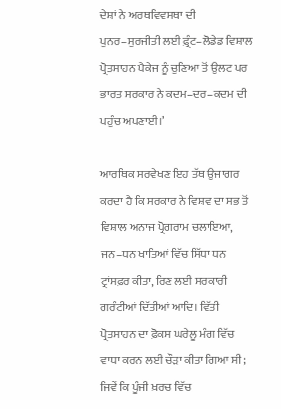ਦੇਸ਼ਾਂ ਨੇ ਅਰਥਵਿਵਸਥਾ ਦੀ ਪੁਨਰ–ਸੁਰਜੀਤੀ ਲਈ ਫ਼੍ਰੰਟ–ਲੋਡੇਡ ਵਿਸ਼ਾਲ ਪ੍ਰੋਤਸਾਹਨ ਪੈਕੇਜ ਨੂੰ ਚੁਣਿਆ ਤੋਂ ਉਲਟ ਪਰ ਭਾਰਤ ਸਰਕਾਰ ਨੇ ਕਦਮ–ਦਰ–ਕਦਮ ਦੀ ਪਹੁੰਚ ਅਪਣਾਈ।’

ਆਰਥਿਕ ਸਰਵੇਖਣ ਇਹ ਤੱਥ ਉਜਾਗਰ ਕਰਦਾ ਹੈ ਕਿ ਸਰਕਾਰ ਨੇ ਵਿਸ਼ਵ ਦਾ ਸਭ ਤੋਂ ਵਿਸ਼ਾਲ ਅਨਾਜ ਪ੍ਰੋਗਰਾਮ ਚਲਾਇਆ, ਜਨ–ਧਨ ਖਾਤਿਆਂ ਵਿੱਚ ਸਿੱਧਾ ਧਨ ਟ੍ਰਾਂਸਫ਼ਰ ਕੀਤਾ, ਰਿਣ ਲਈ ਸਰਕਾਰੀ ਗਰੰਟੀਆਂ ਦਿੱਤੀਆਂ ਆਦਿ। ਵਿੱਤੀ ਪ੍ਰੋਤਸਾਹਨ ਦਾ ਫ਼ੋਕਸ ਘਰੇਲੂ ਮੰਗ ਵਿੱਚ ਵਾਧਾ ਕਰਨ ਲਈ ਚੌੜਾ ਕੀਤਾ ਗਿਆ ਸੀ; ਜਿਵੇਂ ਕਿ ਪੂੰਜੀ ਖ਼ਰਚ ਵਿੱਚ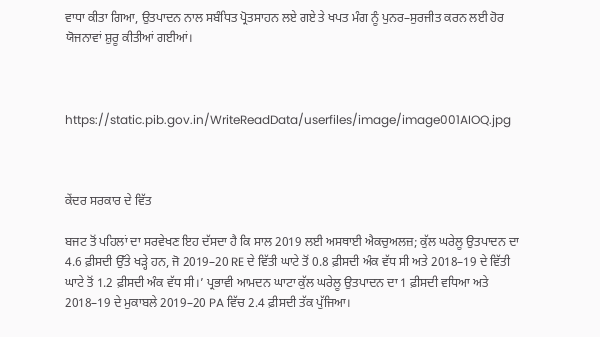ਵਾਧਾ ਕੀਤਾ ਗਿਆ, ਉਤਪਾਦਨ ਨਾਲ ਸਬੰਧਿਤ ਪ੍ਰੋਤਸਾਹਨ ਲਏ ਗਏ ਤੇ ਖਪਤ ਮੰਗ ਨੂੰ ਪੁਨਰ–ਸੁਰਜੀਤ ਕਰਨ ਲਈ ਹੋਰ ਯੋਜਨਾਵਾਂ ਸ਼ੁਰੂ ਕੀਤੀਆਂ ਗਈਆਂ।



https://static.pib.gov.in/WriteReadData/userfiles/image/image001AIOQ.jpg



ਕੇਂਦਰ ਸਰਕਾਰ ਦੇ ਵਿੱਤ

ਬਜਟ ਤੋਂ ਪਹਿਲਾਂ ਦਾ ਸਰਵੇਖਣ ਇਹ ਦੱਸਦਾ ਹੈ ਕਿ ਸਾਲ 2019 ਲਈ ਅਸਥਾਈ ਐਕਚੁਅਲਜ਼; ਕੁੱਲ ਘਰੇਲੂ ਉਤਪਾਦਨ ਦਾ 4.6 ਫ਼ੀਸਦੀ ਉੱਤੇ ਖੜ੍ਹੇ ਹਨ, ਜੋ 2019–20 RE ਦੇ ਵਿੱਤੀ ਘਾਟੇ ਤੋਂ 0.8 ਫ਼ੀਸਦੀ ਅੰਕ ਵੱਧ ਸੀ ਅਤੇ 2018–19 ਦੇ ਵਿੱਤੀ ਘਾਟੇ ਤੋਂ 1.2 ਫ਼ੀਸਦੀ ਅੰਕ ਵੱਧ ਸੀ।’ ਪ੍ਰਭਾਵੀ ਆਮਦਨ ਘਾਟਾ ਕੁੱਲ ਘਰੇਲੂ ਉਤਪਾਦਨ ਦਾ 1 ਫ਼ੀਸਦੀ ਵਧਿਆ ਅਤੇ 2018–19 ਦੇ ਮੁਕਾਬਲੇ 2019–20 PA ਵਿੱਚ 2.4 ਫ਼ੀਸਦੀ ਤੱਕ ਪੁੱਜਿਆ।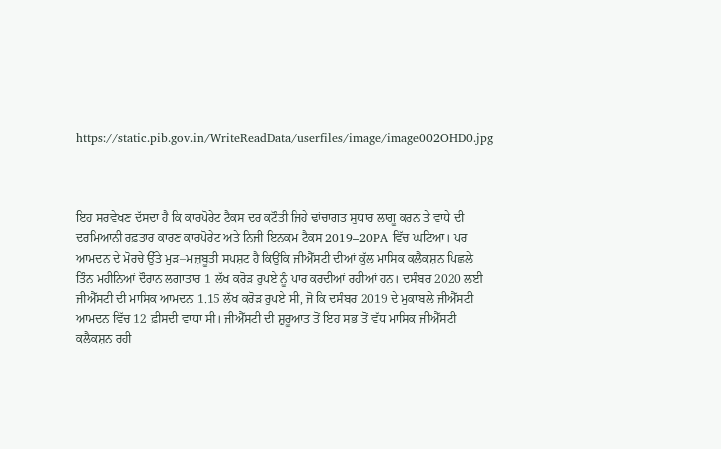https://static.pib.gov.in/WriteReadData/userfiles/image/image002OHD0.jpg



ਇਹ ਸਰਵੇਖਣ ਦੱਸਦਾ ਹੈ ਕਿ ਕਾਰਪੋਰੇਟ ਟੈਕਸ ਦਰ ਕਟੌਤੀ ਜਿਹੇ ਢਾਂਚਾਗਤ ਸੁਧਾਰ ਲਾਗੂ ਕਰਨ ਤੇ ਵਾਧੇ ਦੀ ਦਰਮਿਆਨੀ ਰਫ਼ਤਾਰ ਕਾਰਣ ਕਾਰਪੋਰੇਟ ਅਤੇ ਨਿਜੀ ਇਨਕਮ ਟੈਕਸ 2019–20PA ਵਿੱਚ ਘਟਿਆ। ਪਰ ਆਮਦਨ ਦੇ ਮੋਰਚੇ ਉੱਤੇ ਮੁੜ–ਮਜ਼ਬੂਤੀ ਸਪਸ਼ਟ ਹੈ ਕਿਉਂਕਿ ਜੀਐੱਸਟੀ ਦੀਆਂ ਕੁੱਲ ਮਾਸਿਕ ਕਲੈਕਸ਼ਨ ਪਿਛਲੇ ਤਿੰਨ ਮਹੀਨਿਆਂ ਦੌਰਾਨ ਲਗਾਤਾਰ 1 ਲੱਖ ਕਰੋੜ ਰੁਪਏ ਨੂੰ ਪਾਰ ਕਰਦੀਆਂ ਰਹੀਆਂ ਹਨ। ਦਸੰਬਰ 2020 ਲਈ ਜੀਐੱਸਟੀ ਦੀ ਮਾਸਿਕ ਆਮਦਨ 1.15 ਲੱਖ ਕਰੋੜ ਰੁਪਏ ਸੀ, ਜੋ ਕਿ ਦਸੰਬਰ 2019 ਦੇ ਮੁਕਾਬਲੇ ਜੀਐੱਸਟੀ ਆਮਦਨ ਵਿੱਚ 12 ਫ਼ੀਸਦੀ ਵਾਧਾ ਸੀ। ਜੀਐੱਸਟੀ ਦੀ ਸ਼ੁਰੂਆਤ ਤੋਂ ਇਹ ਸਭ ਤੋਂ ਵੱਧ ਮਾਸਿਕ ਜੀਐੱਸਟੀ ਕਲੈਕਸ਼ਨ ਰਹੀ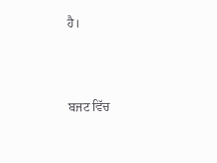ਹੈ।



ਬਜਟ ਵਿੱਚ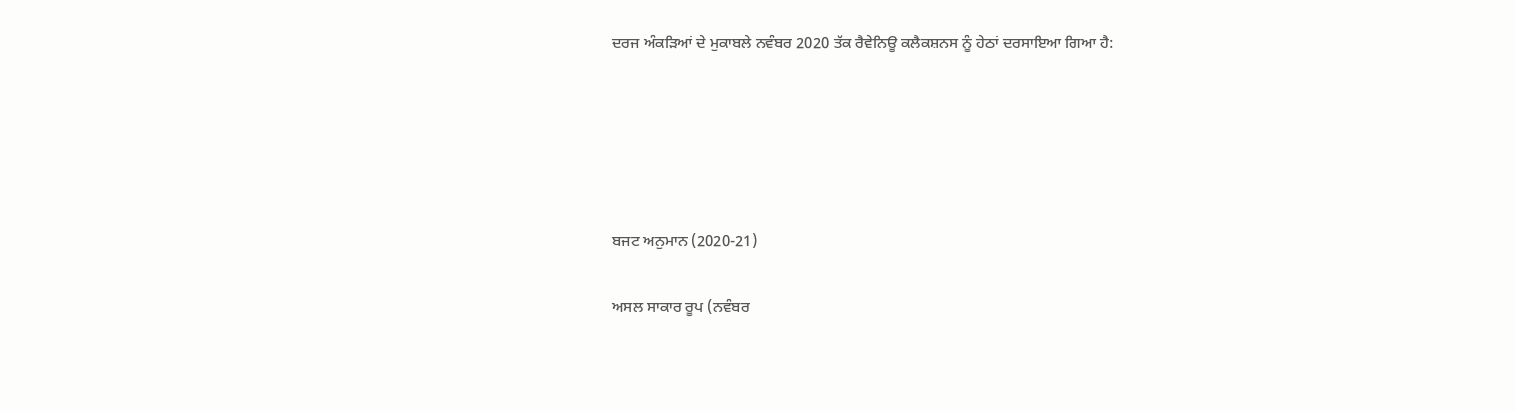ਦਰਜ ਅੰਕੜਿਆਂ ਦੇ ਮੁਕਾਬਲੇ ਨਵੰਬਰ 2020 ਤੱਕ ਰੈਵੇਨਿਊ ਕਲੈਕਸ਼ਨਸ ਨੂੰ ਹੇਠਾਂ ਦਰਸਾਇਆ ਗਿਆ ਹੈ:





ਬਜਟ ਅਨੁਮਾਨ (2020-21)

ਅਸਲ ਸਾਕਾਰ ਰੂਪ (ਨਵੰਬਰ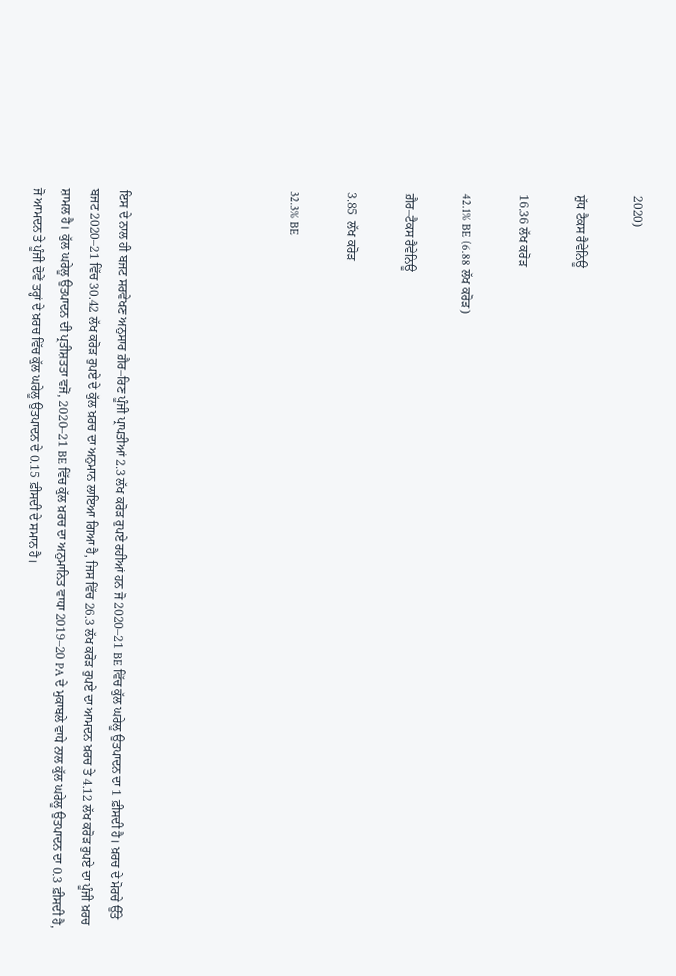2020)

ਸ਼ੁੱਧ ਟੈਕਸ ਰੈਵੇਨਿਊ

16.36 ਲੱਖ ਕਰੋੜ

42.1% BE (6.88 ਲੱਖ ਕਰੋੜ)

ਗ਼ੈਰ–ਟੈਕਸ ਰੈਵੇਨਿਊ

3.85  ਲੱਖ ਕਰੋੜ

32.3% BE





ਇਸ ਦੇ ਨਾਲ ਹੀ ਬਜਟ ਸਰਵੇਖਣ ਅਨੁਸਾਰ ਗ਼ੈਰ–ਰਿਣ ਪੂੰਜੀ ਪ੍ਰਾਪਤੀਆਂ 2.3 ਲੱਖ ਕਰੋੜ ਰੁਪਏ ਰਹੀਆਂ ਹਨ ਜੋ 2020–21 BE ਵਿੱਚ ਕੁੱਲ ਘਰੇਲੂ ਉਤਪਾਦਨ ਦਾ 1 ਫ਼ੀਸਦੀ ਹੈ। ਖ਼ਰਚ ਦੇ ਮੋਰਚੇ ਉੱਤੇ ਬਜਟ 2020–21 ਵਿੱਚ 30.42 ਲੱਖ ਕਰੋੜ ਰੁਪਏ ਦੇ ਕੁੱਲ ਖ਼ਰਚ ਦਾ ਅਨੁਮਾਨ ਲਾਇਆ ਗਿਆ ਹੈ, ਜਿਸ ਵਿੱਚ 26.3 ਲੱਖ ਕਰੋੜ ਰੁਪਏ ਦਾ ਆਮਦਨ ਖ਼ਰਚ ਤੇ 4.12 ਲੱਖ ਕਰੋੜ ਰੁਪਏ ਦਾ ਪੂੰਜੀ ਖ਼ਰਚ ਸ਼ਾਮਲ ਹੈ। ਕੁੱਲ ਘਰੇਲੂ ਉਤਪਾਦਨ ਦੀ ਪ੍ਰਤੀਸ਼ਤਤਾ ਵਜੋਂ, 2020–21 BE ਵਿੱਚ ਕੁੱਲ ਖ਼ਰਚ ਦਾ ਅਨੁਮਾਨਿਤ ਵਾਧਾ 2019–20 PA ਦੇ ਮੁਕਾਬਲੇ ਵਾਧੇ ਨਾਲ ਕੁੱਲ ਘਰੇਲੂ ਉਤਪਾਦਨ ਦਾ 0.3 ਫ਼ੀਸਦੀ ਹੈ, ਜੋ ਆਮਦਨ ਤੇ ਪੂੰਜੀ ਦੋਵੇਂ ਤਰ੍ਹਾਂ ਦੇ ਖ਼ਰਚ ਵਿੱਚ ਕੁੱਲ ਘਰੇਲੂ ਉਤਪਾਦਨ ਦੇ 0.15 ਫ਼ੀਸਦੀ ਦੇ ਸਮਾਨ ਹੈ।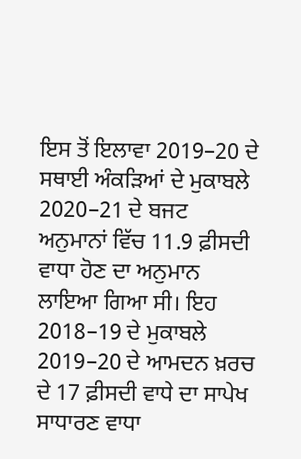ਇਸ ਤੋਂ ਇਲਾਵਾ 2019–20 ਦੇ ਸਥਾਈ ਅੰਕੜਿਆਂ ਦੇ ਮੁਕਾਬਲੇ 2020–21 ਦੇ ਬਜਟ ਅਨੁਮਾਨਾਂ ਵਿੱਚ 11.9 ਫ਼ੀਸਦੀ ਵਾਧਾ ਹੋਣ ਦਾ ਅਨੁਮਾਨ ਲਾਇਆ ਗਿਆ ਸੀ। ਇਹ 2018–19 ਦੇ ਮੁਕਾਬਲੇ 2019–20 ਦੇ ਆਮਦਨ ਖ਼ਰਚ ਦੇ 17 ਫ਼ੀਸਦੀ ਵਾਧੇ ਦਾ ਸਾਪੇਖ ਸਾਧਾਰਣ ਵਾਧਾ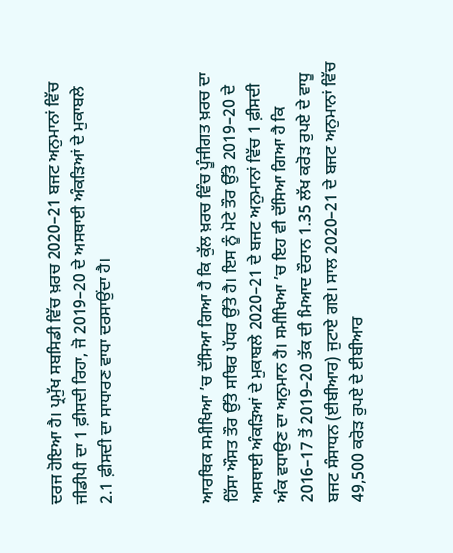ਦਰਜ ਹੋਇਆ ਹੈ। ਪ੍ਰਮੁੱਖ ਸਬਸਿਡੀ ਵਿੱਚ ਖ਼ਰਚ 2020–21 ਬਜਟ ਅਨੁਮਾਨਾਂ ਵਿੱਚ ਜੀਡੀਪੀ ਦਾ 1 ਫ਼ੀਸਦੀ ਰਿਹਾ, ਜੋ 2019–20 ਦੇ ਅਸਥਾਈ ਅੰਕੜਿਆਂ ਦੇ ਮੁਕਾਬਲੇ 2.1 ਫ਼ੀਸਦੀ ਦਾ ਸਾਧਾਰਣ ਵਾਧਾ ਦਰਸਾਉਂਦਾ ਹੈ।



ਆਰਥਿਕ ਸਮੀਖਿਆ ’ਚ ਦੱਸਿਆ ਗਿਆ ਹੈ ਕਿ ਕੁੱਲ ਖ਼ਰਚ ਵਿੰਚ ਪੂੰਜੀਗਤ ਖ਼ਰਚ ਦਾ ਹਿੱਸਾ ਔਸਤ ਤੌਰ ਉੱਤੇ ਸਥਿਰ ਪੱਧਰ ਉੱਤੇ ਹੈ। ਇਸ ਨੂੰ ਮੋਟੇ ਤੌਰ ਉੱਤੇ 2019–20 ਦੇ ਅਸਥਾਈ ਅੰਕੜਿਆਂ ਦੇ ਮੁਕਾਬਲੇ 2020–21 ਦੇ ਬਜਟ ਅਨੁਮਾਨਾਂ ਵਿੱਚ 1 ਫ਼ੀਸਦੀ ਅੰਕ ਵਧਾਉਣ ਦਾ ਅਨੁਮਾਨ ਹੈ। ਸਮੀਖਿਆ ’ਚ ਇਹ ਵੀ ਦੱਸਿਆ ਗਿਆ ਹੈ ਕਿ 2016–17 ਤੋਂ 2019–20 ਤੱਕ ਦੀ ਮਿਆਦ ਦੌਰਾਨ 1.35 ਲੱਖ ਕਰੋੜ ਰੁਪਏ ਦੇ ਵਾਧੂ ਬਜਟ ਸੰਸਾਧਨ (ਈਬੀਆਰ) ਜੁਟਾਏ ਗਏ। ਸਾਲ 2020–21 ਦੇ ਬਜਟ ਅਨੁਮਾਨਾਂ ਵਿੱਚ 49,500 ਕਰੋੜ ਰੁਪਏ ਦੇ ਈਬੀਆਰ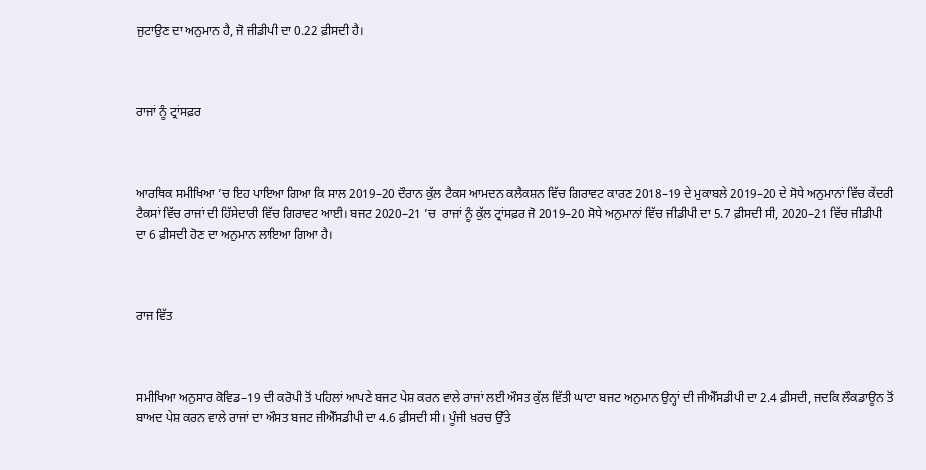ਜੁਟਾਉਣ ਦਾ ਅਨੁਮਾਨ ਹੈ, ਜੋ ਜੀਡੀਪੀ ਦਾ 0.22 ਫ਼ੀਸਦੀ ਹੈ।



ਰਾਜਾਂ ਨੂੰ ਟ੍ਰਾਂਸਫ਼ਰ



ਆਰਥਿਕ ਸਮੀਖਿਆ ’ਚ ਇਹ ਪਾਇਆ ਗਿਆ ਕਿ ਸਾਲ 2019–20 ਦੌਰਾਨ ਕੁੱਲ ਟੈਕਸ ਆਮਦਨ ਕਲੈਕਸ਼ਨ ਵਿੱਚ ਗਿਰਾਵਟ ਕਾਰਣ 2018–19 ਦੇ ਮੁਕਾਬਲੇ 2019–20 ਦੇ ਸੋਧੇ ਅਨੁਮਾਨਾਂ ਵਿੱਚ ਕੇਂਦਰੀ ਟੈਕਸਾਂ ਵਿੱਚ ਰਾਜਾਂ ਦੀ ਹਿੱਸੇਦਾਰੀ ਵਿੱਚ ਗਿਰਾਵਟ ਆਈ। ਬਜਟ 2020–21 ’ਚ  ਰਾਜਾਂ ਨੂੰ ਕੁੱਲ ਟ੍ਰਾਂਸਫ਼ਰ ਜੋ 2019–20 ਸੋਧੇ ਅਨੁਮਾਨਾਂ ਵਿੱਚ ਜੀਡੀਪੀ ਦਾ 5.7 ਫ਼ੀਸਦੀ ਸੀ, 2020–21 ਵਿੱਚ ਜੀਡੀਪੀ ਦਾ 6 ਫ਼ੀਸਦੀ ਹੋਣ ਦਾ ਅਨੁਮਾਨ ਲਾਇਆ ਗਿਆ ਹੈ।



ਰਾਜ ਵਿੱਤ



ਸਮੀਖਿਆ ਅਨੁਸਾਰ ਕੋਵਿਡ–19 ਦੀ ਕਰੋਪੀ ਤੋਂ ਪਹਿਲਾਂ ਆਪਣੇ ਬਜਟ ਪੇਸ਼ ਕਰਨ ਵਾਲੇ ਰਾਜਾਂ ਲਈ ਔਸਤ ਕੁੱਲ ਵਿੱਤੀ ਘਾਟਾ ਬਜਟ ਅਨੁਮਾਨ ਉਨ੍ਹਾਂ ਦੀ ਜੀਐੱਸਡੀਪੀ ਦਾ 2.4 ਫ਼ੀਸਦੀ, ਜਦਕਿ ਲੌਕਡਾਊਨ ਤੋਂ ਬਾਅਦ ਪੇਸ਼ ਕਰਨ ਵਾਲੇ ਰਾਜਾਂ ਦਾ ਔਸਤ ਬਜਟ ਜੀਐੱਸਡੀਪੀ ਦਾ 4.6 ਫ਼ੀਸਦੀ ਸੀ। ਪੂੰਜੀ ਖ਼ਰਚ ਉੱਤੇ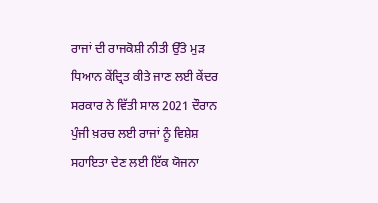ਰਾਜਾਂ ਦੀ ਰਾਜਕੋਸ਼ੀ ਨੀਤੀ ਉੱਤੇ ਮੁੜ ਧਿਆਨ ਕੇਂਦ੍ਰਿਤ ਕੀਤੇ ਜਾਣ ਲਈ ਕੇਂਦਰ ਸਰਕਾਰ ਨੇ ਵਿੱਤੀ ਸਾਲ 2021 ਦੌਰਾਨ ਪੁੰਜੀ ਖ਼ਰਚ ਲਈ ਰਾਜਾਂ ਨੂੰ ਵਿਸ਼ੇਸ਼ ਸਹਾਇਤਾ ਦੇਣ ਲਈ ਇੱਕ ਯੋਜਨਾ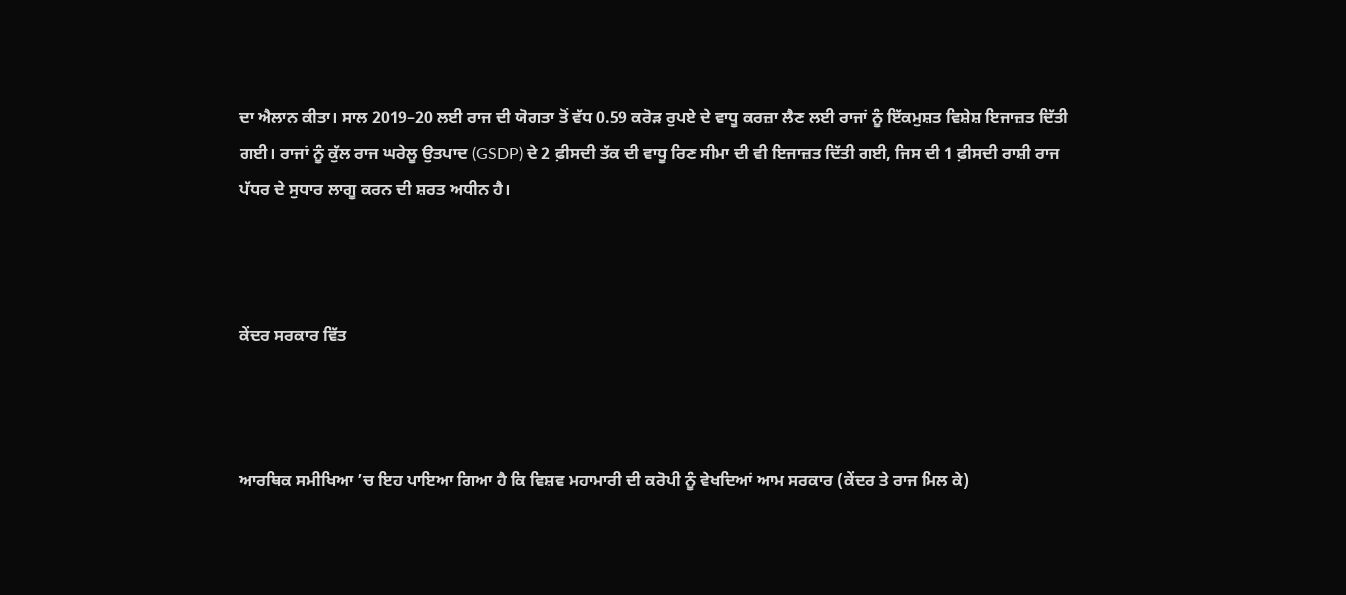ਦਾ ਐਲਾਨ ਕੀਤਾ। ਸਾਲ 2019–20 ਲਈ ਰਾਜ ਦੀ ਯੋਗਤਾ ਤੋਂ ਵੱਧ 0.59 ਕਰੋੜ ਰੁਪਏ ਦੇ ਵਾਧੂ ਕਰਜ਼ਾ ਲੈਣ ਲਈ ਰਾਜਾਂ ਨੂੰ ਇੱਕਮੁਸ਼ਤ ਵਿਸ਼ੇਸ਼ ਇਜਾਜ਼ਤ ਦਿੱਤੀ ਗਈ। ਰਾਜਾਂ ਨੂੰ ਕੁੱਲ ਰਾਜ ਘਰੇਲੂ ਉਤਪਾਦ (GSDP) ਦੇ 2 ਫ਼ੀਸਦੀ ਤੱਕ ਦੀ ਵਾਧੂ ਰਿਣ ਸੀਮਾ ਦੀ ਵੀ ਇਜਾਜ਼ਤ ਦਿੱਤੀ ਗਈ, ਜਿਸ ਦੀ 1 ਫ਼ੀਸਦੀ ਰਾਸ਼ੀ ਰਾਜ ਪੱਧਰ ਦੇ ਸੁਧਾਰ ਲਾਗੂ ਕਰਨ ਦੀ ਸ਼ਰਤ ਅਧੀਨ ਹੈ।



ਕੇਂਦਰ ਸਰਕਾਰ ਵਿੱਤ



ਆਰਥਿਕ ਸਮੀਖਿਆ ’ਚ ਇਹ ਪਾਇਆ ਗਿਆ ਹੈ ਕਿ ਵਿਸ਼ਵ ਮਹਾਮਾਰੀ ਦੀ ਕਰੋਪੀ ਨੂੰ ਵੇਖਦਿਆਂ ਆਮ ਸਰਕਾਰ (ਕੇਂਦਰ ਤੇ ਰਾਜ ਮਿਲ ਕੇ)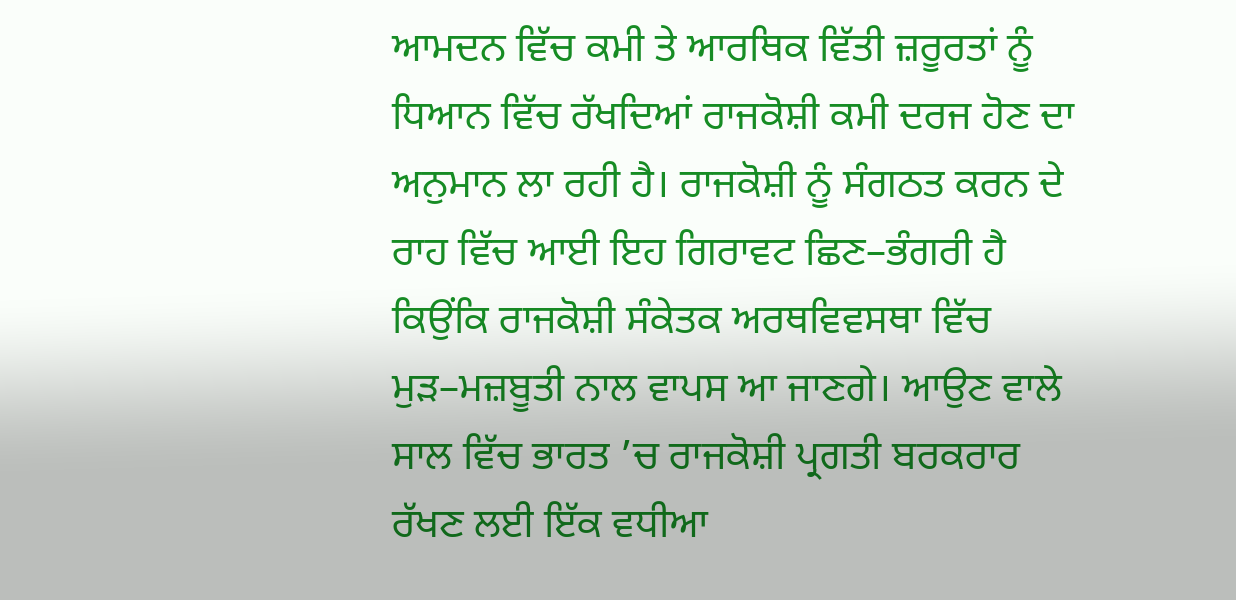ਆਮਦਨ ਵਿੱਚ ਕਮੀ ਤੇ ਆਰਥਿਕ ਵਿੱਤੀ ਜ਼ਰੂਰਤਾਂ ਨੂੰ ਧਿਆਨ ਵਿੱਚ ਰੱਖਦਿਆਂ ਰਾਜਕੋਸ਼ੀ ਕਮੀ ਦਰਜ ਹੋਣ ਦਾ ਅਨੁਮਾਨ ਲਾ ਰਹੀ ਹੈ। ਰਾਜਕੋਸ਼ੀ ਨੂੰ ਸੰਗਠਤ ਕਰਨ ਦੇ ਰਾਹ ਵਿੱਚ ਆਈ ਇਹ ਗਿਰਾਵਟ ਛਿਣ–ਭੰਗਰੀ ਹੈ ਕਿਉਂਕਿ ਰਾਜਕੋਸ਼ੀ ਸੰਕੇਤਕ ਅਰਥਵਿਵਸਥਾ ਵਿੱਚ ਮੁੜ–ਮਜ਼ਬੂਤੀ ਨਾਲ ਵਾਪਸ ਆ ਜਾਣਗੇ। ਆਉਣ ਵਾਲੇ ਸਾਲ ਵਿੱਚ ਭਾਰਤ ’ਚ ਰਾਜਕੋਸ਼ੀ ਪ੍ਰਗਤੀ ਬਰਕਰਾਰ ਰੱਖਣ ਲਈ ਇੱਕ ਵਧੀਆ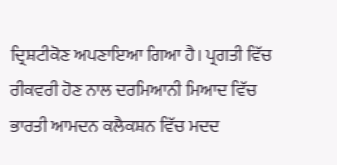ਦ੍ਰਿਸ਼ਟੀਕੋਣ ਅਪਣਾਇਆ ਗਿਆ ਹੈ। ਪ੍ਰਗਤੀ ਵਿੱਚ ਰੀਕਵਰੀ ਹੋਣ ਨਾਲ ਦਰਮਿਆਨੀ ਮਿਆਦ ਵਿੱਚ ਭਾਰਤੀ ਆਮਦਨ ਕਲੈਕਸ਼ਨ ਵਿੱਚ ਮਦਦ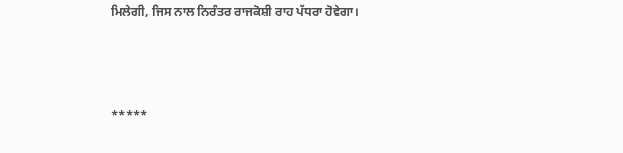ਮਿਲੇਗੀ, ਜਿਸ ਨਾਲ ਨਿਰੰਤਰ ਰਾਜਕੋਸ਼ੀ ਰਾਹ ਪੱਧਰਾ ਹੋਵੇਗਾ।



*****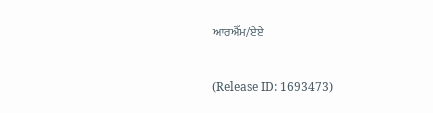ਆਰਐੱਮ/ਏਏ


(Release ID: 1693473)